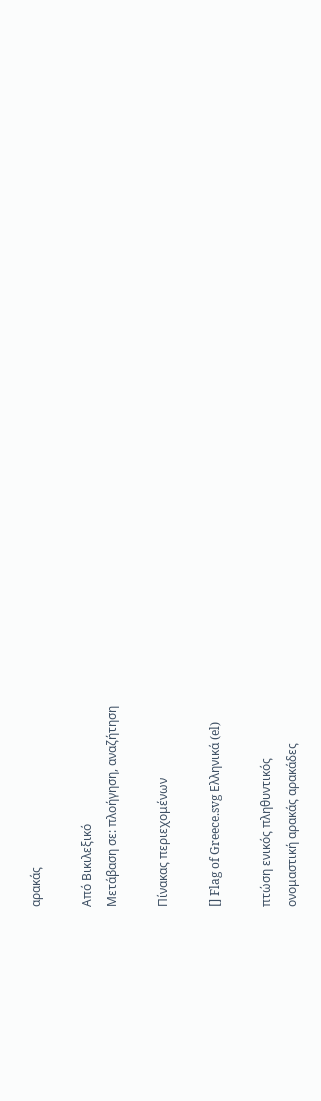αρακάς

Από Βικιλεξικό
Μετάβαση σε: πλοήγηση, αναζήτηση

Πίνακας περιεχομένων

[] Flag of Greece.svg Ελληνικά (el)

πτώση ενικός πληθυντικός
ονομαστική αρακάς αρακάδες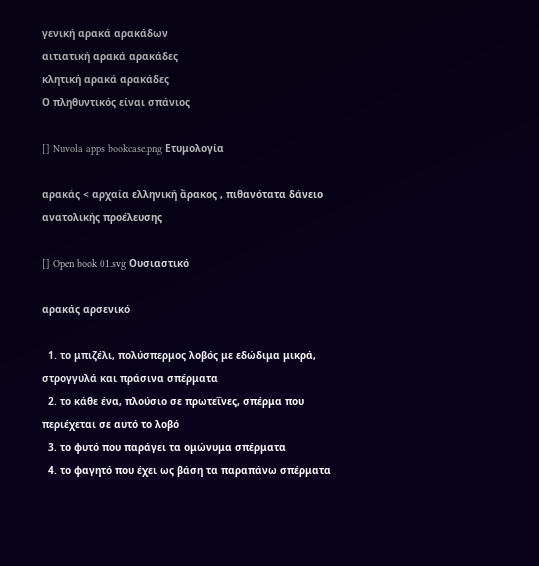γενική αρακά αρακάδων
αιτιατική αρακά αρακάδες
κλητική αρακά αρακάδες
Ο πληθυντικός είναι σπάνιος

[] Nuvola apps bookcase.png Ετυμολογία

αρακάς < αρχαία ελληνική ἄρακος , πιθανότατα δάνειο ανατολικής προέλευσης

[] Open book 01.svg Ουσιαστικό

αρακάς αρσενικό

  1. το μπιζέλι, πολύσπερμος λοβός με εδώδιμα μικρά, στρογγυλά και πράσινα σπέρματα
  2. το κάθε ένα, πλούσιο σε πρωτεΐνες, σπέρμα που περιέχεται σε αυτό το λοβό
  3. το φυτό που παράγει τα ομώνυμα σπέρματα
  4. το φαγητό που έχει ως βάση τα παραπάνω σπέρματα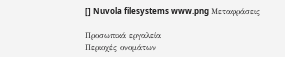[] Nuvola filesystems www.png Μεταφράσεις

Προσωπικά εργαλεία
Περιοχές ονομάτων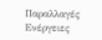Παραλλαγές
Ενέργειες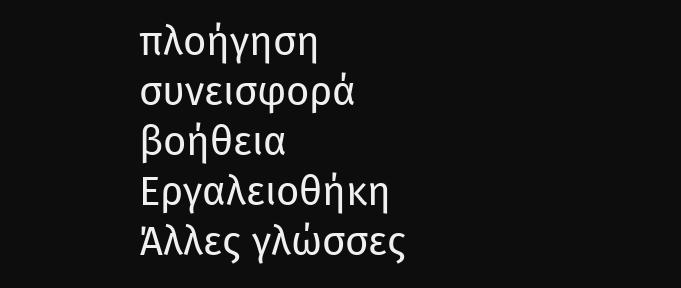πλοήγηση
συνεισφορά
βοήθεια
Εργαλειοθήκη
Άλλες γλώσσες